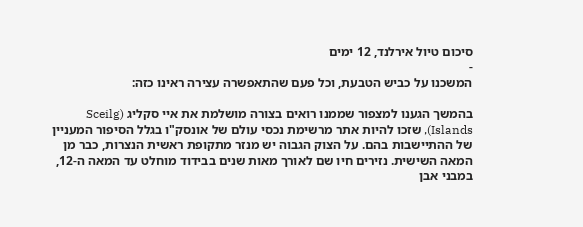סיכום טיול אירלנד, 12 ימים
-
המשכנו על כביש הטבעת, וכל פעם שהתאפשרה עצירה ראינו כזה:

בהמשך הגענו למצפור שממנו רואים בצורה מושלמת את איי סקליג (Sceilg Islands), שזכו להיות אתר מרשימת נכסי עולם של אונסק"ו בגלל הסיפור המעניין של ההתיישבות בהם. על הצוק הגבוה יש מנזר מתקופת ראשית הנצרות, כבר מן המאה השישית. נזירים חיו שם לאורך מאות שנים בבידוד מוחלט עד המאה ה-12, במבני אבן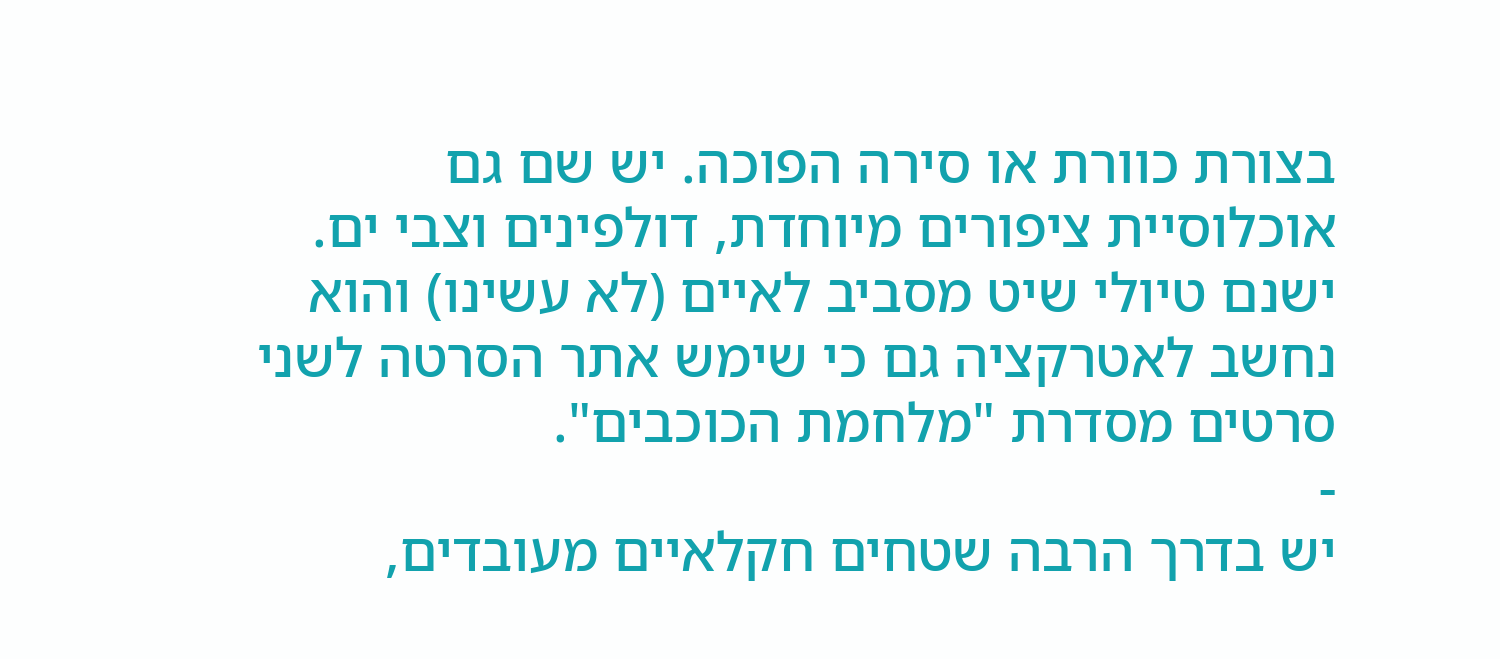בצורת כוורת או סירה הפוכה. יש שם גם אוכלוסיית ציפורים מיוחדת, דולפינים וצבי ים. ישנם טיולי שיט מסביב לאיים (לא עשינו) והוא נחשב לאטרקציה גם כי שימש אתר הסרטה לשני סרטים מסדרת "מלחמת הכוכבים".
-
יש בדרך הרבה שטחים חקלאיים מעובדים,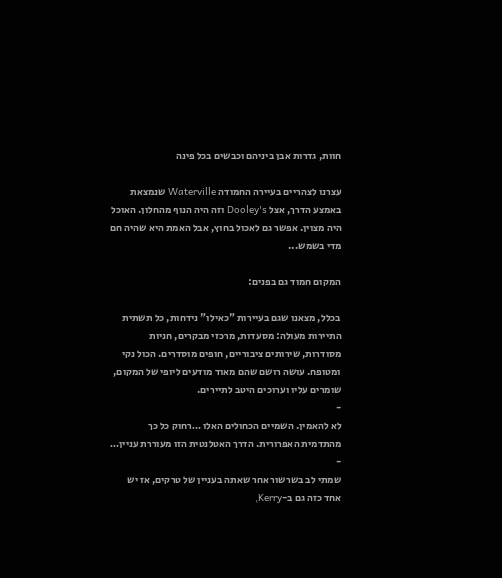חוות, גדרות אבן ביניהם וכבשים בכל פינה

עצרנו לצהריים בעיירה החמודה Waterville שנמצאת באמצע הדרך, אצל Dooley's וזה היה הנוף מהחלון. האוכל היה מצוין. אפשר גם לאכול בחוץ, אבל האמת היא שהיה חם מדי בשמש...

המקום חמוד גם בפנים:

בכלל, מצאנו שגם בעיירות "כאילו" נידחות, כל תשתית התיירות מעולה: מסעדות, מרכזי מבקרים, חניות מסודרות, שירותים ציבוריים, חופים מוסדרים. הכול נקי ומטופח. עושה רושם שהם מאוד מודעים ליופי של המקום, שומרים עליו וערוכים היטב לתיירים.
-
לא להאמין. השמיים הכחולים האלו …רחוק כל כך מהתדמית האפרורית. הדרך האטלנטית הזו מעוררת עניין…
-
שמתי לב בשרשור אחר שאתה בעניין של טרקים, אז יש אחד כזה גם ב-Kerry,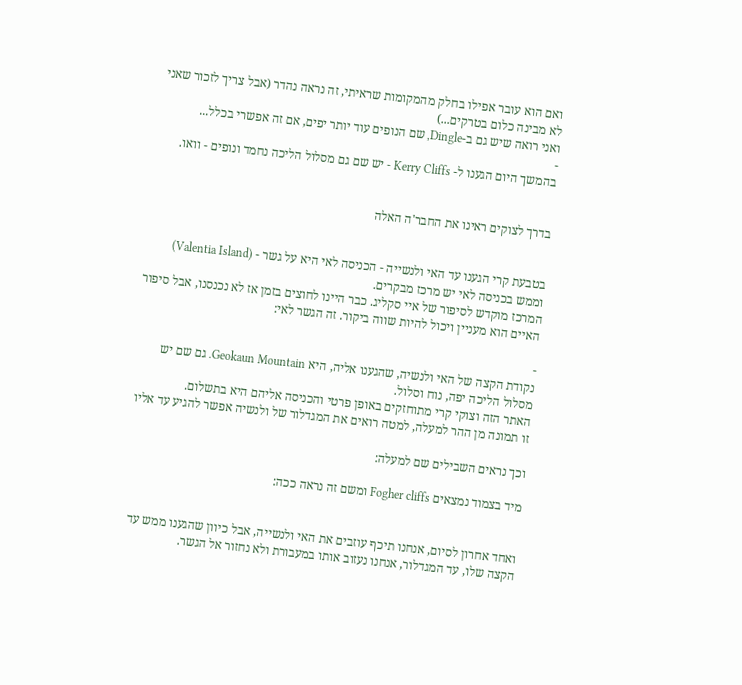ואם הוא עובר אפילו בחלק מהמקומות שראיתי, זה נראה נהדר (אבל צריך לזכור שאני לא מבינה כלום בטרקים...)
ואני רואה שיש גם ב-Dingle, שם הנופים עוד יותר יפים, אם זה אפשרי בכלל...
-
בהמשך היום הגענו ל- Kerry Cliffs - יש שם גם מסלול הליכה נחמד ונופים - וואו.


בדרך לצוקים ראינו את החבר'ה האלה


בטבעת קרי הגענו עד האי ולנשייה - הכניסה לאי היא על גשר - (Valentia Island) וממש בכניסה לאי יש מרכז מבקרים.
המרכז מוקדש לסיפור של איי סקליג. כבר היינו לחוצים בזמן אז לא נכנסנו, אבל סיפור האיים הוא מעניין ויכול להיות שווה ביקור. זה הגשר לאי:

-
נקודת הקצה של האי ולנשיה, שהגענו אליה, היא Geokaun Mountain. גם שם יש מסלול הליכה יפה, נוח וסלול.
האתר הזה וצוקי קרי מתוחזקים באופן פרטי והכניסה אליהם היא בתשלום.
זו תמונה מן ההר למעלה, למטה רואים את המגדלור של ולנשיה אפשר להגיע עד אליו

וכך נראים השבילים שם למעלה:

מיד בצמוד נמצאים Fogher cliffs ומשם זה נראה ככה:


ואחד אחרון לסיום, אנחנו תיכף עוזבים את האי ולנשייה, אבל כיוון שהגענו ממש עד הקצה שלו, עד המגדלור, אנחנו נעזוב אותו במעבורת ולא נחזור אל הגשר.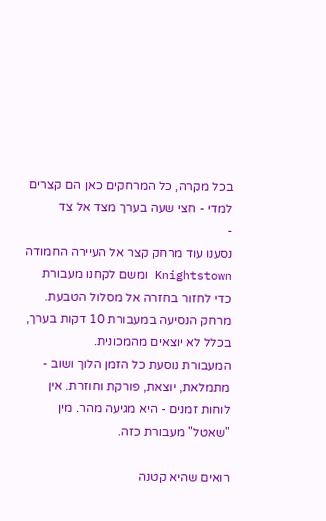בכל מקרה, כל המרחקים כאן הם קצרים למדי - חצי שעה בערך מצד אל צד
-
נסענו עוד מרחק קצר אל העיירה החמודה Knightstown ומשם לקחנו מעבורת כדי לחזור בחזרה אל מסלול הטבעת. מרחק הנסיעה במעבורת 10 דקות בערך, בכלל לא יוצאים מהמכונית.
המעבורת נוסעת כל הזמן הלוך ושוב - מתמלאת, יוצאת, פורקת וחוזרת. אין לוחות זמנים - היא מגיעה מהר. מין "שאטל" מעבורת כזה.

רואים שהיא קטנה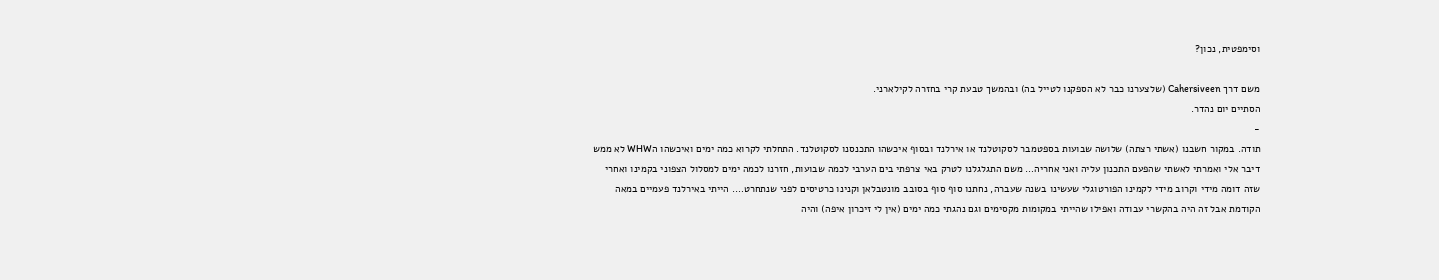וסימפטית, נכון?

משם דרך Cahersiveen (שלצערנו כבר לא הספקנו לטייל בה) ובהמשך טבעת קרי בחזרה לקילארני.
הסתיים יום נהדר.
-
תודה. במקור חשבנו (אשתי רצתה) שלושה שבועות בספטמבר לסקוטלנד או אירלנד ובסוף איכשהו התכנסנו לסקוטלנד. התחלתי לקרוא כמה ימים ואיכשהו הWHW לא ממש דיבר אלי ואמרתי לאשתי שהפעם התכנון עליה ואני אחריה… משם התגלגלנו לטרק באי צרפתי בים הערבי לכמה שבועות, חזרנו לכמה ימים למסלול הצפוני בקמינו ואחרי שזה דומה מידי וקרוב מידי לקמינו הפורטוגלי שעשינו בשנה שעברה, נחתנו סוף סוף בסובב מונטבלאן וקנינו כרטיסים לפני שנתחרט…. הייתי באירלנד פעמיים במאה הקודמת אבל זה היה בהקשרי עבודה ואפילו שהייתי במקומות מקסימים וגם נהגתי כמה ימים (אין לי זיכרון איפה) והיה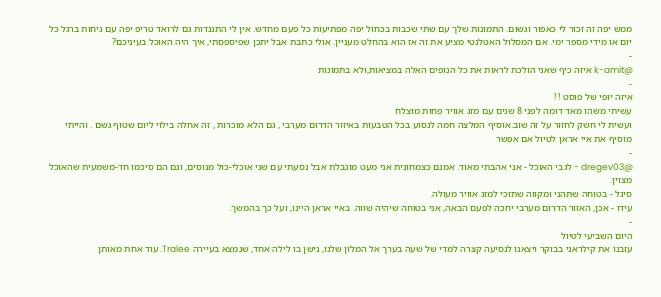ממש יפה זה זכור לי כאפור וגשום. התמונות שלך עם שתי שכבות בכחול יפה מפתיעות כל פעם מחדש. אין לי התנגדות גם לרואד טריפ יפה עם גיחות ברגל כל יום או מידי מספר ימי. אם המסלול האטלנטי מציע את זה אז הוא בהחלט מעניין. אולי כתבת אבל יתכן שפיספסתי, איך היה האוכל בעיניכם?
-
@k-amit איזה כיף שאני הולכת לראות את כל הנופים האלה במציאות,ולא בתמונות
-
איזה יופי של פוסט ! !
עשיתי משהו מאד דומה לפני 8 שנים עם מזג אוויר פחות מוצלח
ועשית לי חשק לחזור על זה שוב.אוסיף המלצה חמה לנסוע בכל הטבעות באיזור הדרום מערבי , גם הלא מוכרות , זה אחלה בילוי ליום שטוף גשם . והייתי מוסיף את איי אראן לטיול אם אפשר
-
@dregev03 - לגבי האוכל - אני אהבתי מאוד. אמנם כצמחונית אני מעט מוגבלת אבל נסעתי עם שני אוכלי-כול מנוסים, וגם הם סיכמו חד-משמעית שהאוכל מצוין.
סיגל - בטוחה שתהני ומקווה שתזכי למזג אוויר מעולה.
עידו - אכן, האזור הדרום מערבי יחכה לפעם הבאה, אני בטוחה שיהיה שווה. באיי אראן היינו, ועל כך בהמשך.
-
היום השביעי לטיול
עזבנו את קילראני בבוקר ויצאנו לנסיעה קצרה למדי של שעה בערך אל המלון שלנו, נישן בו לילה אחד, שנמצא בעיירה Tralee. עוד אחת מאותן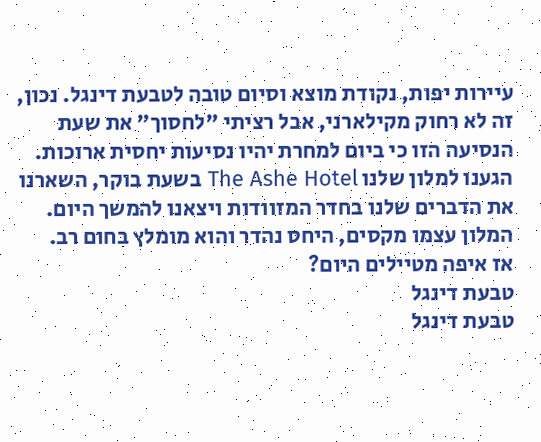עיירות יפות, נקודת מוצא וסיום טובה לטבעת דינגל. נכון, זה לא רחוק מקילארני, אבל רציתי "לחסוך" את שעת הנסיעה הזו כי ביום למחרת יהיו נסיעות יחסית ארוכות.
הגענו למלון שלנו The Ashe Hotel בשעת בוקר, השארנו את הדברים שלנו בחדר המזוודות ויצאנו להמשך היום. המלון עצמו מקסים, היחס נהדר והוא מומלץ בחום רב.
אז איפה מטיילים היום?
טבעת דינגל
טבעת דינגל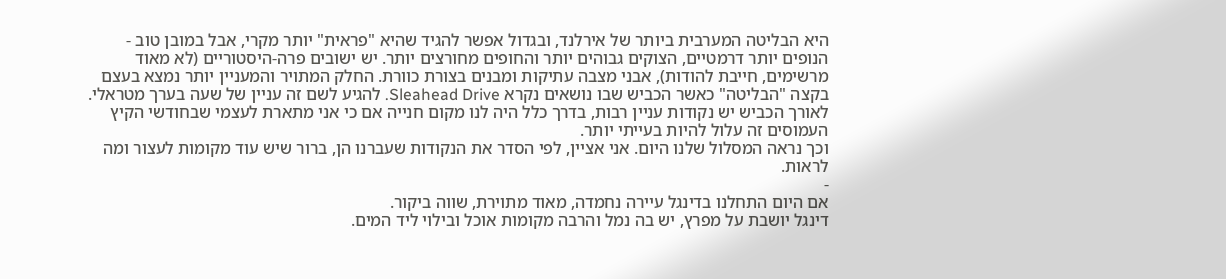היא הבליטה המערבית ביותר של אירלנד, ובגדול אפשר להגיד שהיא "פראית" יותר מקרי, אבל במובן טוב - הנופים יותר דרמטיים, הצוקים גבוהים יותר והחופים מחורצים יותר. יש ישובים פרה-היסטוריים (לא מאוד מרשימים, חייבת להודות), אבני מצבה עתיקות ומבנים בצורת כוורת. החלק המתויר והמעניין יותר נמצא בעצם בקצה "הבליטה" כאשר הכביש שבו נושאים נקרא Sleahead Drive. להגיע לשם זה עניין של שעה בערך מטראלי. לאורך הכביש יש נקודות עניין רבות, בדרך כלל היה לנו מקום חנייה אם כי אני מתארת לעצמי שבחודשי הקיץ העמוסים זה עלול להיות בעייתי יותר.
וכך נראה המסלול שלנו היום. אני אציין, לפי הסדר את הנקודות שעברנו הן, ברור שיש עוד מקומות לעצור ומה לראות.
-
אם היום התחלנו בדינגל עיירה נחמדה, מאוד מתוירת, שווה ביקור.
דינגל יושבת על מפרץ, יש בה נמל והרבה מקומות אוכל ובילוי ליד המים.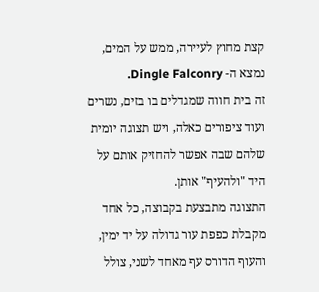קצת מחוץ לעיירה, ממש על המים, נמצא ה- Dingle Falconry.
זה בית חווה שמגדלים בו בזים, נשרים ועוד ציפורים כאלה, ויש תצוגה יומית שלהם שבה אפשר להחזיק אותם על היד "ולהעיף" אותן.
התצוגה מתבצעת בקבוצה, כל אחד מקבלת כפפת עור גדולה על יד ימין, והעוף הדורס עף מאחד לשני, צולל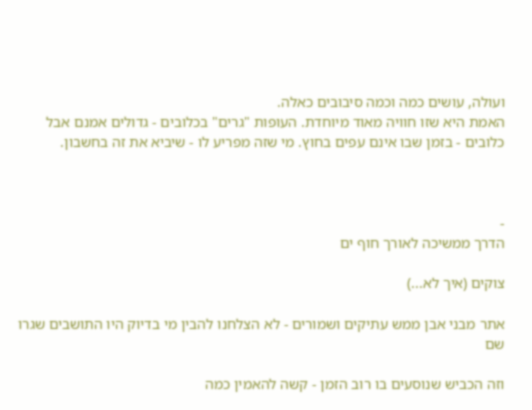ועולה, עושים כמה וכמה סיבובים כאלה.
האמת היא שזו חוויה מאוד מיוחדת. העופות "גרים" בכלובים - גדולים אמנם אבל כלובים - בזמן שבו אינם עפים בחוץ. מי שזה מפריע לו - שיביא את זה בחשבון.



-
הדרך ממשיכה לאורך חוף ים

צוקים (איך לא...)

אתר מבני אבן ממש עתיקים ושמורים - לא הצלחנו להבין מי בדיוק היו התושבים שגרו שם

וזה הכביש שנוסעים בו רוב הזמן - קשה להאמין כמה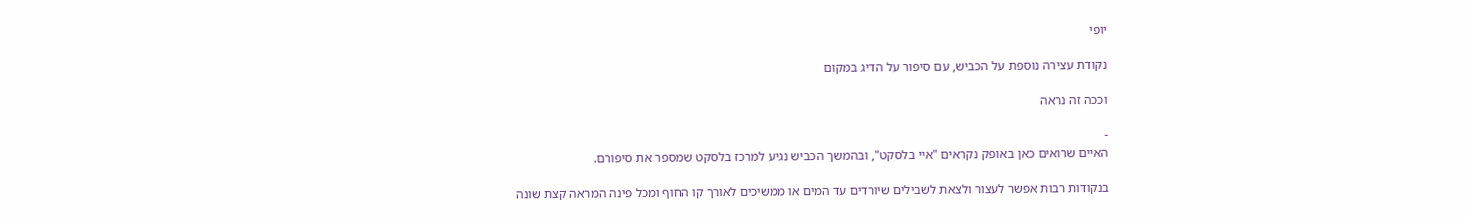יופי

נקודת עצירה נוספת על הכביש, עם סיפור על הדיג במקום

וככה זה נראה

-
האיים שרואים כאן באופק נקראים "איי בלסקט", ובהמשך הכביש נגיע למרכז בלסקט שמספר את סיפורם.

בנקודות רבות אפשר לעצור ולצאת לשבילים שיורדים עד המים או ממשיכים לאורך קו החוף ומכל פינה המראה קצת שונה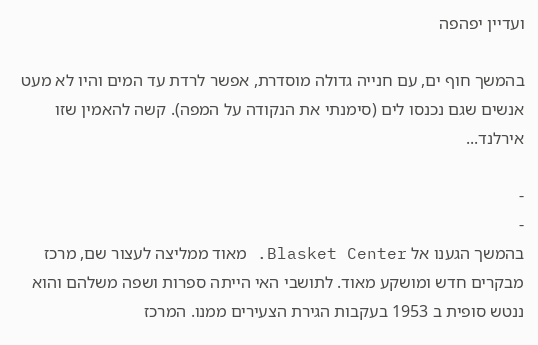ועדיין יפהפה

בהמשך חוף ים, עם חנייה גדולה מוסדרת, אפשר לרדת עד המים והיו לא מעט אנשים שגם נכנסו לים (סימנתי את הנקודה על המפה). קשה להאמין שזו אירלנד...

-
-
בהמשך הגענו אל Blasket Center. מאוד ממליצה לעצור שם, מרכז מבקרים חדש ומושקע מאוד. לתושבי האי הייתה ספרות ושפה משלהם והוא ננטש סופית ב 1953 בעקבות הגירת הצעירים ממנו. המרכז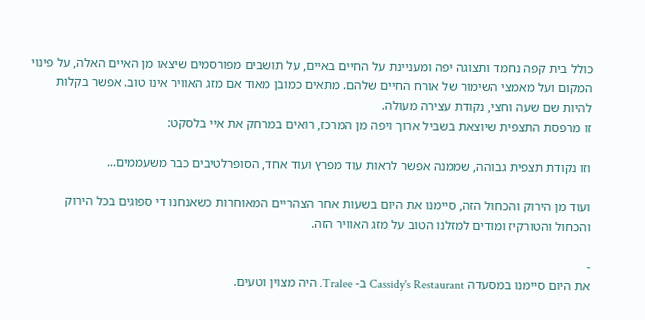כולל בית קפה נחמד ותצוגה יפה ומעניינת על החיים באיים, על תושבים מפורסמים שיצאו מן האיים האלה, על פינוי המקום ועל מאמצי השימור של אורח החיים שלהם. מתאים כמובן מאוד אם מזג האוויר אינו טוב. אפשר בקלות להיות שם שעה וחצי, נקודת עצירה מעולה.
זו מרפסת התצפית שיוצאת בשביל ארוך ויפה מן המרכז, רואים במרחק את איי בלסקט:

וזו נקודת תצפית גבוהה, שממנה אפשר לראות עוד מפרץ ועוד אחד, הסופרלטיבים כבר משעממים...

ועוד מן הירוק והכחול הזה, סיימנו את היום בשעות אחר הצהריים המאוחרות כשאנחנו די ספוגים בכל הירוק והכחול והטורקיז ומודים למזלנו הטוב על מזג האוויר הזה.

-
את היום סיימנו במסעדה Cassidy's Restaurant ב- Tralee. היה מצוין וטעים.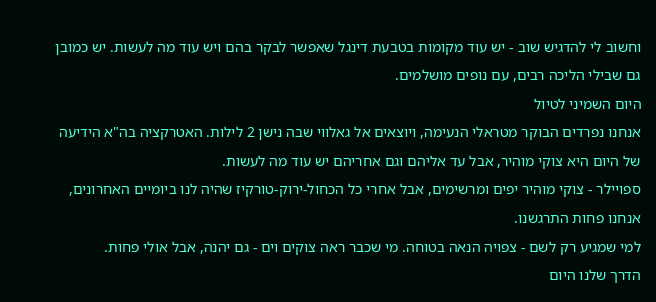וחשוב לי להדגיש שוב - יש עוד מקומות בטבעת דינגל שאפשר לבקר בהם ויש עוד מה לעשות. יש כמובן גם שבילי הליכה רבים, עם נופים מושלמים.
היום השמיני לטיול
אנחנו נפרדים הבוקר מטראלי הנעימה, ויוצאים אל גאלווי שבה נישן 2 לילות. האטרקציה בה"א הידיעה של היום היא צוקי מוהיר, אבל עד אליהם וגם אחריהם יש עוד מה לעשות.
ספויילר - צוקי מוהיר יפים ומרשימים, אבל אחרי כל הכחול-ירוק-טורקיז שהיה לנו ביומיים האחרונים, אנחנו פחות התרגשנו.
למי שמגיע רק לשם - צפויה הנאה בטוחה. מי שכבר ראה צוקים וים - גם יהנה, אבל אולי פחות.
הדרך שלנו היום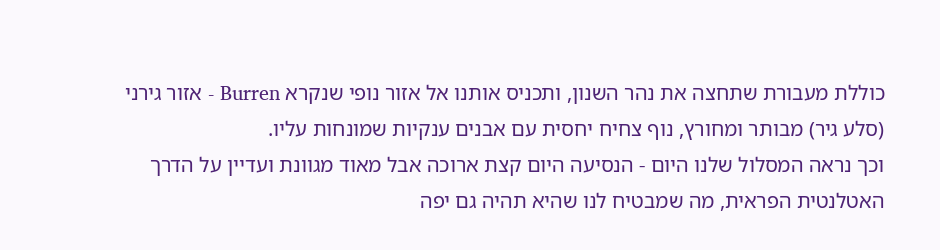כוללת מעבורת שתחצה את נהר השנון, ותכניס אותנו אל אזור נופי שנקרא Burren - אזור גירני (סלע גיר) מבותר ומחורץ, נוף צחיח יחסית עם אבנים ענקיות שמונחות עליו.
וכך נראה המסלול שלנו היום - הנסיעה היום קצת ארוכה אבל מאוד מגוונת ועדיין על הדרך האטלנטית הפראית, מה שמבטיח לנו שהיא תהיה גם יפה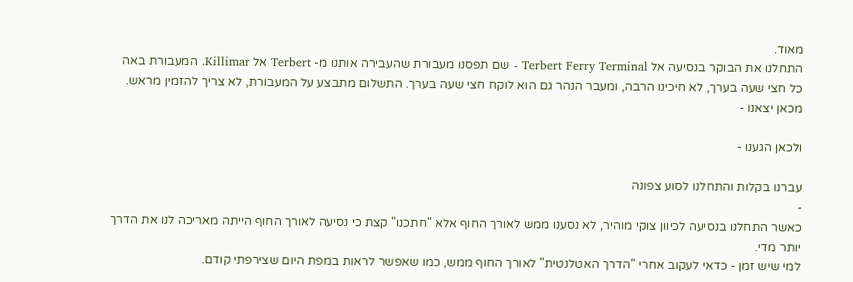מאוד.
התחלנו את הבוקר בנסיעה אל Terbert Ferry Terminal - שם תפסנו מעבורת שהעבירה אותנו מ- Terbert אל Killimar. המעבורת באה כל חצי שעה בערך, לא חיכינו הרבה, ומעבר הנהר גם הוא לוקח חצי שעה בערך. התשלום מתבצע על המעבורת, לא צריך להזמין מראש.
מכאן יצאנו -

ולכאן הגענו -

עברנו בקלות והתחלנו לסוע צפונה
-
כאשר התחלנו בנסיעה לכיוון צוקי מוהיר, לא נסענו ממש לאורך החוף אלא "חתכנו" קצת כי נסיעה לאורך החוף הייתה מאריכה לנו את הדרך יותר מדי.
למי שיש זמן - כדאי לעקוב אחרי "הדרך האטלנטית" לאורך החוף ממש, כמו שאפשר לראות במפת היום שצירפתי קודם.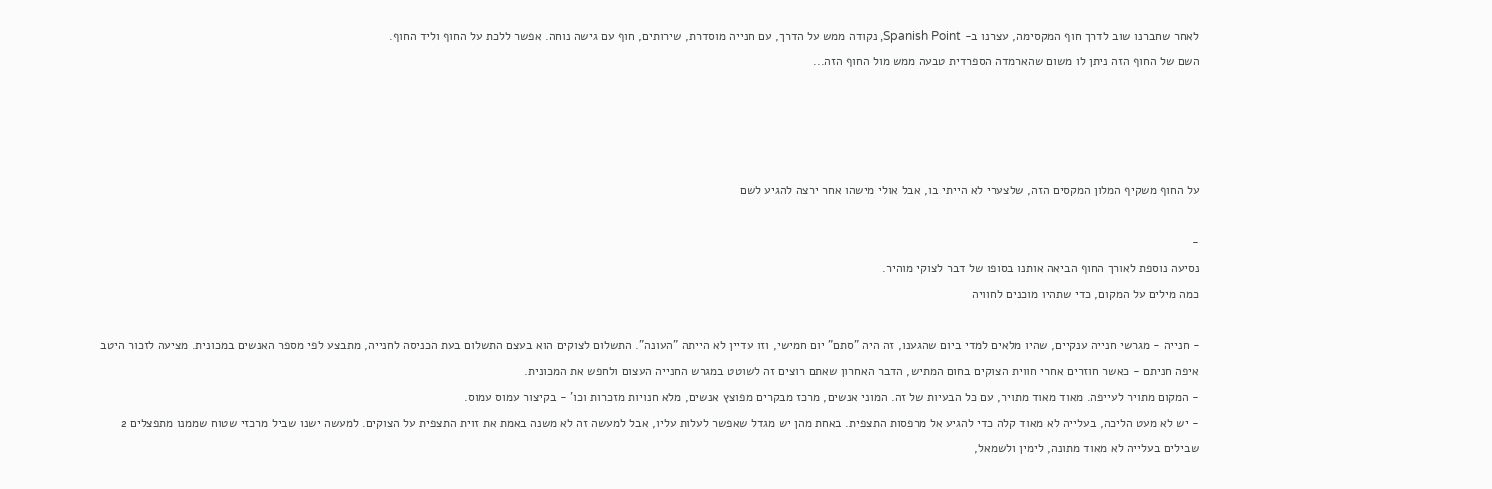לאחר שחברנו שוב לדרך חוף המקסימה, עצרנו ב- Spanish Point, נקודה ממש על הדרך, עם חנייה מוסדרת, שירותים, חוף עם גישה נוחה. אפשר ללכת על החוף וליד החוף.
השם של החוף הזה ניתן לו משום שהארמדה הספרדית טבעה ממש מול החוף הזה...




על החוף משקיף המלון המקסים הזה, שלצערי לא הייתי בו, אבל אולי מישהו אחר ירצה להגיע לשם

-
נסיעה נוספת לאורך החוף הביאה אותנו בסופו של דבר לצוקי מוהיר.
כמה מילים על המקום, כדי שתהיו מוכנים לחוויה

- חנייה - מגרשי חנייה ענקיים, שהיו מלאים למדי ביום שהגענו, זה היה "סתם" יום חמישי, וזו עדיין לא הייתה "העונה". התשלום לצוקים הוא בעצם התשלום בעת הכניסה לחנייה, מתבצע לפי מספר האנשים במכונית. מציעה לזכור היטב איפה חניתם - כאשר חוזרים אחרי חווית הצוקים בחום המתיש, הדבר האחרון שאתם רוצים זה לשוטט במגרש החנייה העצום ולחפש את המכונית.
- המקום מתויר לעייפה. מאוד מאוד מתויר, עם כל הבעיות של זה. המוני אנשים, מרכז מבקרים מפוצץ אנשים, מלא חנויות מזכרות וכו' - בקיצור עמוס עמוס.
- יש לא מעט הליכה, בעלייה לא מאוד קלה כדי להגיע אל מרפסות התצפית. באחת מהן יש מגדל שאפשר לעלות עליו, אבל למעשה זה לא משנה באמת את זוית התצפית על הצוקים. למעשה ישנו שביל מרכזי שטוח שממנו מתפצלים 2 שבילים בעלייה לא מאוד מתונה, לימין ולשמאל,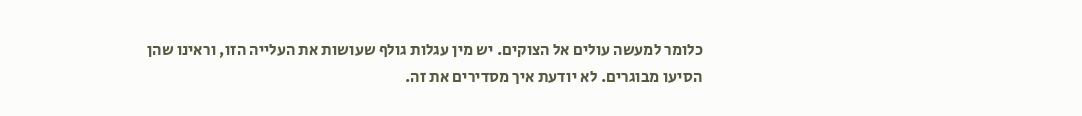כלומר למעשה עולים אל הצוקים. יש מין עגלות גולף שעושות את העלייה הזו, וראינו שהן הסיעו מבוגרים. לא יודעת איך מסדירים את זה.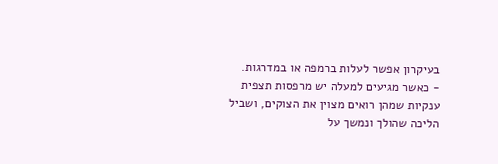בעיקרון אפשר לעלות ברמפה או במדרגות.
- כאשר מגיעים למעלה יש מרפסות תצפית ענקיות שמהן רואים מצוין את הצוקים, ושביל הליכה שהולך ונמשך על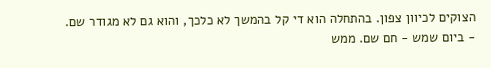הצוקים לכיוון צפון. בהתחלה הוא די קל בהמשך לא כלכך, והוא גם לא מגודר שם.
- ביום שמש - חם שם. ממש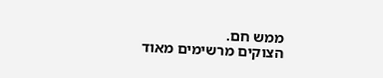ממש חם.
הצוקים מרשימים מאוד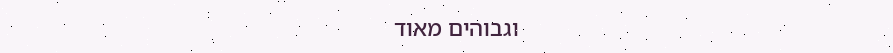וגבוהים מאוד